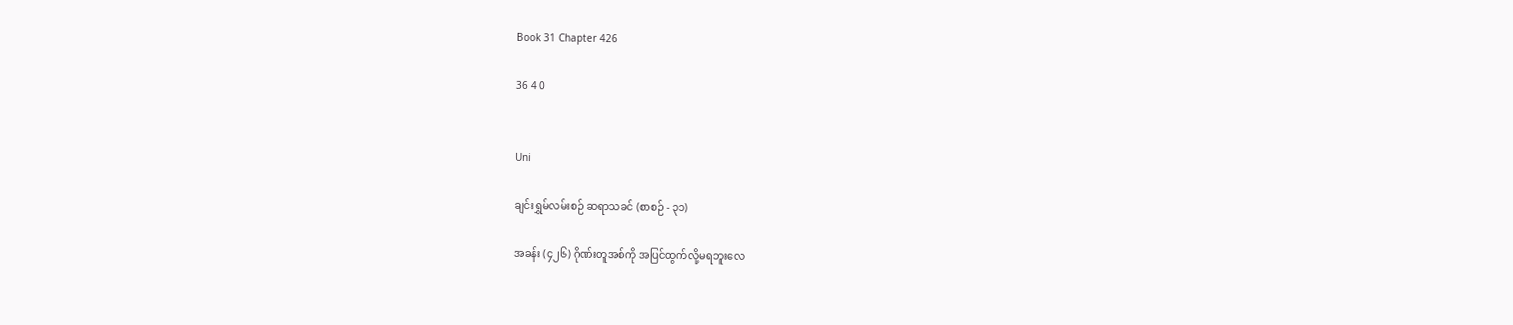Book 31 Chapter 426

36 4 0


Uni

ချင်းရွှမ်လမ်းစဉ် ဆရာသခင် (စာစဉ် - ၃၁)

အခန်း (၄၂၆) ဂိုဏ်းတူအစ်ကို အပြင်ထွက်လို့မရဘူးလေ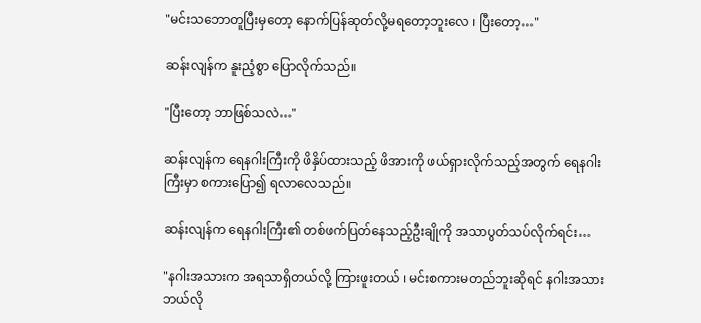"မင်းသဘောတူပြီးမှတော့ နောက်ပြန်ဆုတ်လို့မရတော့ဘူးလေ ၊ ပြီးတော့…"

ဆန်းလျန်က နူးညံ့စွာ ပြောလိုက်သည်။

"ပြီးတော့ ဘာဖြစ်သလဲ…"

ဆန်းလျန်က ရေနဂါးကြီးကို ဖိနှိပ်ထားသည့် ဖိအားကို ဖယ်ရှားလိုက်သည့်အတွက် ရေနဂါးကြီးမှာ စကားပြော၍ ရလာလေသည်။

ဆန်းလျန်က ရေနဂါးကြီး၏ တစ်ဖက်ပြတ်နေသည့်ဦးချိုကို အသာပွတ်သပ်လိုက်ရင်း…

"နဂါးအသားက အရသာရှိတယ်လို့ ကြားဖူးတယ် ၊ မင်းစကားမတည်ဘူးဆိုရင် နဂါးအသားဘယ်လို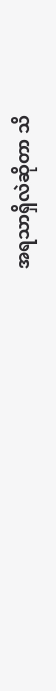အရသာရှိလဲဆိုတာ သိ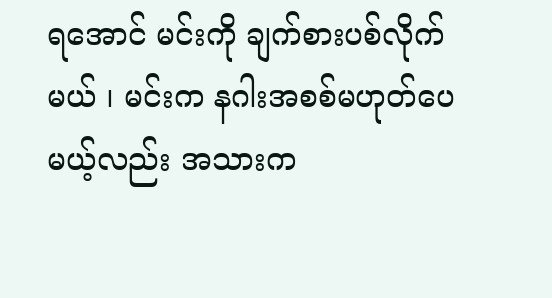ရအောင် မင်းကို ချက်စားပစ်လိုက်မယ် ၊ မင်းက နဂါးအစစ်မဟုတ်ပေမယ့်လည်း အသားက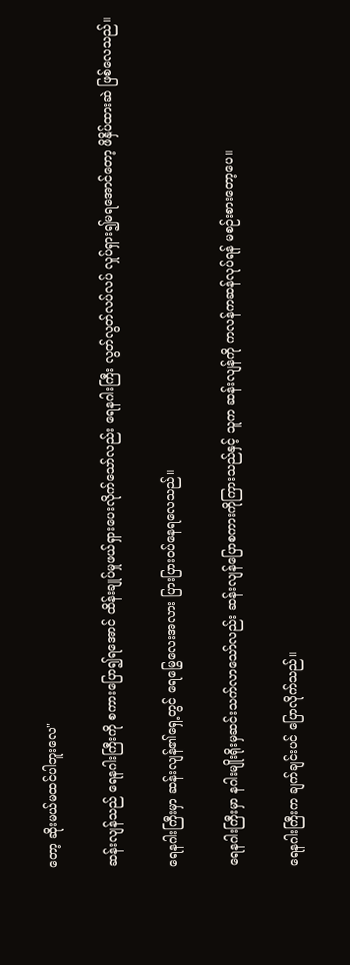တော့ ဆိုးမယ်မထင်ပါဘူးလေ"

ဆန်းလျန်သည် ရေနဂါးကြီးကို စကားပြော၍ရအောင် ထိန်းချုပ်မှုဖယ်ရှားပေးလိုက်သော်လည်း ရေနဂါးကြီး လွတ်လွတ်လပ်လပ် လှုပ်ရှား၍မရအောင်တော့ ဖိနှိပ်ထားဆဲ ဖြစ်လေသည်။

ရေနဂါးကြီးမှာ ဆန်းလျန်၏ရှေ့တွင် ရေမြွေလေးအလား ပြားပြား၀ပ်နေရလေသည်။

ရေနဂါးကြီးမှာ နဂါးမျိုးရိုးမှဆင်းသက်လာသော်လည်း ဆန်းလျန်ပြောစကားကိုကြားသည်နှင့် သူက ဆန်းလျန်ကို ကလန်ကဆန်လုပ်ရန် မစဉ်းစားတော့ပေ။

ရေနဂါးကြီးက ချက်ချင်းပင် ပြောလိုက်သည်။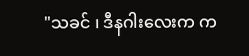"သခင် ၊ ဒီနဂါးလေးက က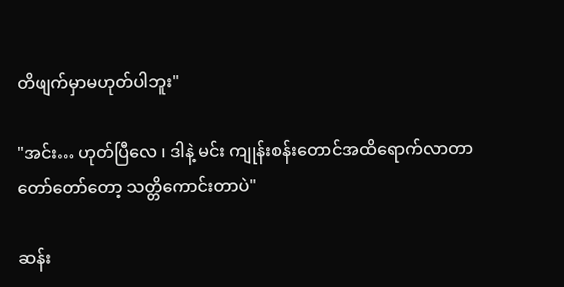တိဖျက်မှာမဟုတ်ပါဘူး"

"အင်း… ဟုတ်ပြီလေ ၊ ဒါနဲ့ မင်း ကျုန်းစန်းတောင်အထိရောက်လာတာ တော်တော်တော့ သတ္တိကောင်းတာပဲ"

ဆန်း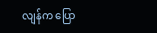လျန်က ပြော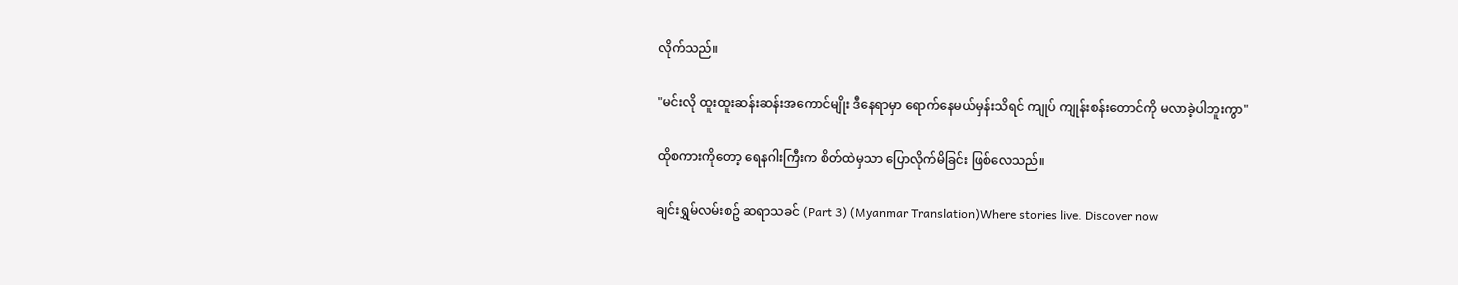လိုက်သည်။

"မင်းလို ထူးထူးဆန်းဆန်းအကောင်မျိုး ဒီနေရာမှာ ရောက်နေမယ်မှန်းသိရင် ကျုပ် ကျုန်းစန်းတောင်ကို မလာခဲ့ပါဘူးကွာ"

ထိုစကားကိုတော့ ရေနဂါးကြီးက စိတ်ထဲမှသာ ပြောလိုက်မိခြင်း ဖြစ်လေသည်။

ချင်းရွှမ်လမ်းစဥ် ဆရာသခင် (Part 3) (Myanmar Translation)Where stories live. Discover now